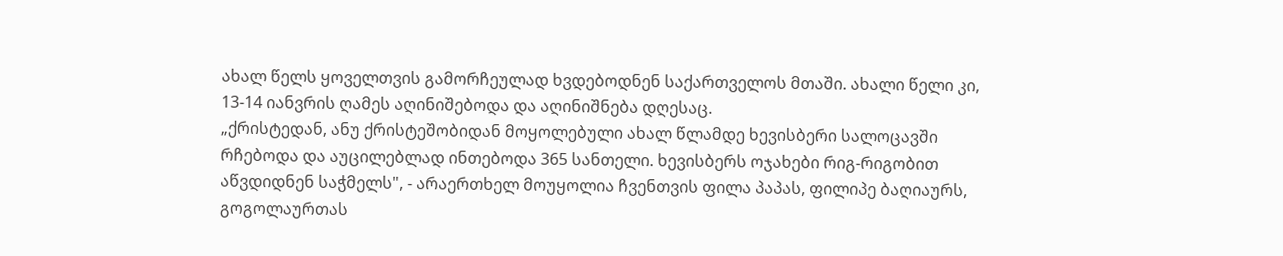ახალ წელს ყოველთვის გამორჩეულად ხვდებოდნენ საქართველოს მთაში. ახალი წელი კი, 13-14 იანვრის ღამეს აღინიშებოდა და აღინიშნება დღესაც.
„ქრისტედან, ანუ ქრისტეშობიდან მოყოლებული ახალ წლამდე ხევისბერი სალოცავში რჩებოდა და აუცილებლად ინთებოდა 365 სანთელი. ხევისბერს ოჯახები რიგ-რიგობით აწვდიდნენ საჭმელს", - არაერთხელ მოუყოლია ჩვენთვის ფილა პაპას, ფილიპე ბაღიაურს, გოგოლაურთას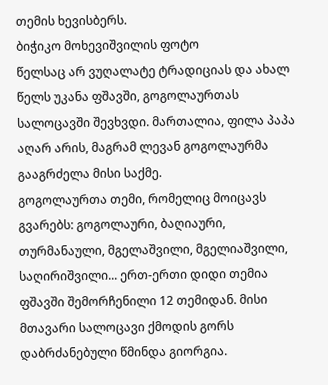თემის ხევისბერს.
ბიჭიკო მოხევიშვილის ფოტო
წელსაც არ ვუღალატე ტრადიციას და ახალ წელს უკანა ფშავში, გოგოლაურთას სალოცავში შევხვდი. მართალია, ფილა პაპა აღარ არის, მაგრამ ლევან გოგოლაურმა გააგრძელა მისი საქმე.
გოგოლაურთა თემი, რომელიც მოიცავს გვარებს: გოგოლაური, ბაღიაური, თურმანაული, მგელაშვილი, მგელიაშვილი, საღირიშვილი... ერთ-ერთი დიდი თემია ფშავში შემორჩენილი 12 თემიდან. მისი მთავარი სალოცავი ქმოდის გორს დაბრძანებული წმინდა გიორგია.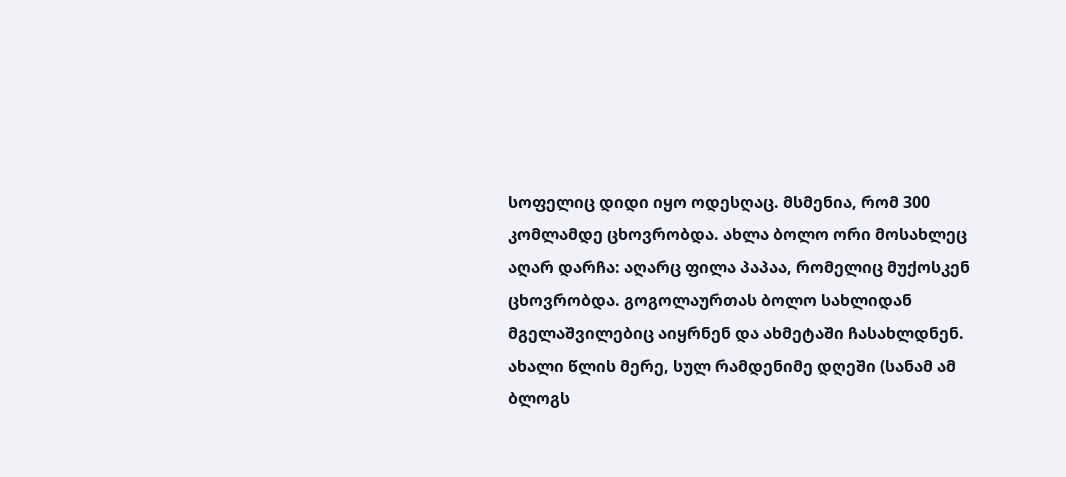სოფელიც დიდი იყო ოდესღაც. მსმენია, რომ 300 კომლამდე ცხოვრობდა. ახლა ბოლო ორი მოსახლეც აღარ დარჩა: აღარც ფილა პაპაა, რომელიც მუქოსკენ ცხოვრობდა. გოგოლაურთას ბოლო სახლიდან მგელაშვილებიც აიყრნენ და ახმეტაში ჩასახლდნენ.
ახალი წლის მერე, სულ რამდენიმე დღეში (სანამ ამ ბლოგს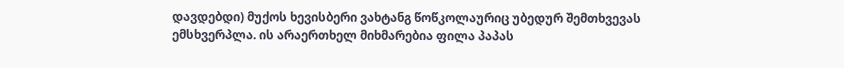დავდებდი) მუქოს ხევისბერი ვახტანგ წოწკოლაურიც უბედურ შემთხვევას ემსხვერპლა. ის არაერთხელ მიხმარებია ფილა პაპას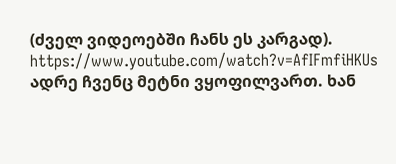(ძველ ვიდეოებში ჩანს ეს კარგად).
https://www.youtube.com/watch?v=AfIFmfiHKUs
ადრე ჩვენც მეტნი ვყოფილვართ. ხან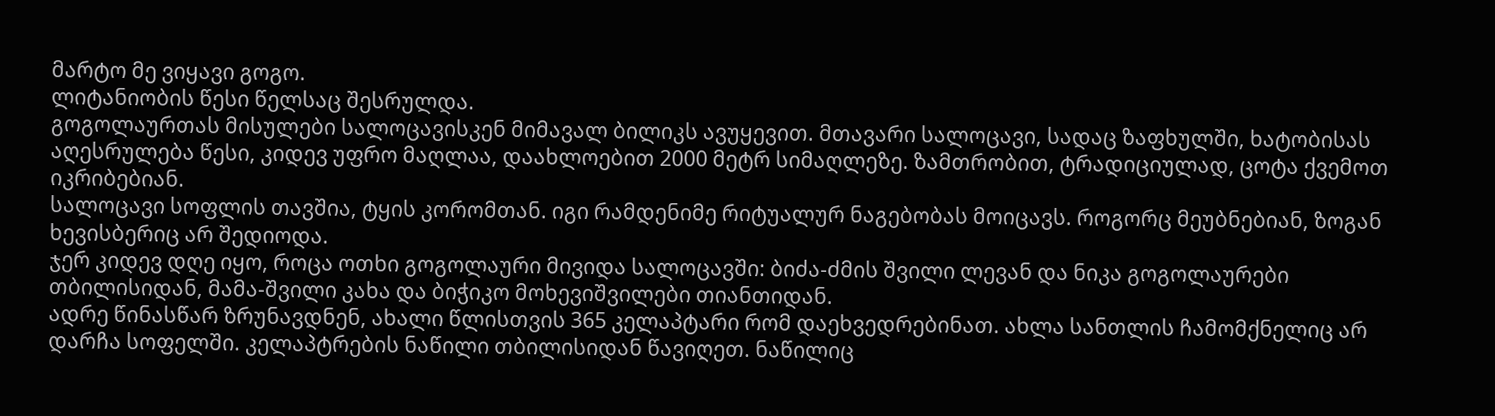მარტო მე ვიყავი გოგო.
ლიტანიობის წესი წელსაც შესრულდა.
გოგოლაურთას მისულები სალოცავისკენ მიმავალ ბილიკს ავუყევით. მთავარი სალოცავი, სადაც ზაფხულში, ხატობისას აღესრულება წესი, კიდევ უფრო მაღლაა, დაახლოებით 2000 მეტრ სიმაღლეზე. ზამთრობით, ტრადიციულად, ცოტა ქვემოთ იკრიბებიან.
სალოცავი სოფლის თავშია, ტყის კორომთან. იგი რამდენიმე რიტუალურ ნაგებობას მოიცავს. როგორც მეუბნებიან, ზოგან ხევისბერიც არ შედიოდა.
ჯერ კიდევ დღე იყო, როცა ოთხი გოგოლაური მივიდა სალოცავში: ბიძა-ძმის შვილი ლევან და ნიკა გოგოლაურები თბილისიდან, მამა-შვილი კახა და ბიჭიკო მოხევიშვილები თიანთიდან.
ადრე წინასწარ ზრუნავდნენ, ახალი წლისთვის 365 კელაპტარი რომ დაეხვედრებინათ. ახლა სანთლის ჩამომქნელიც არ დარჩა სოფელში. კელაპტრების ნაწილი თბილისიდან წავიღეთ. ნაწილიც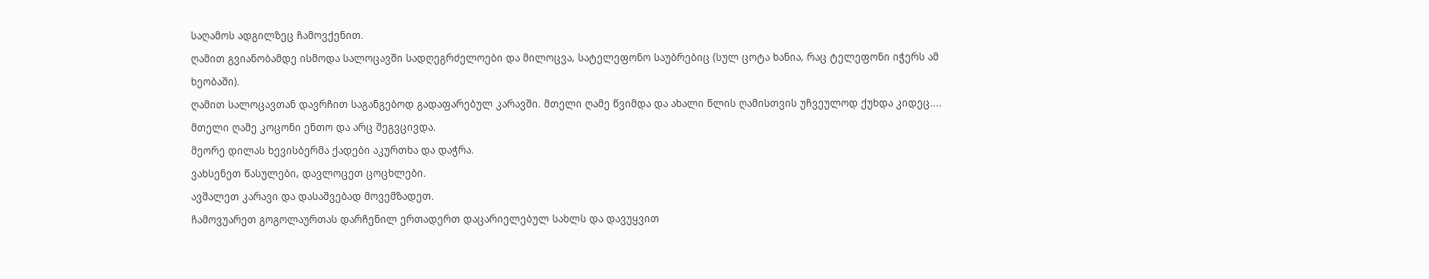საღამოს ადგილზეც ჩამოვქენით.
ღამით გვიანობამდე ისმოდა სალოცავში სადღეგრძელოები და მილოცვა, სატელეფონო საუბრებიც (სულ ცოტა ხანია, რაც ტელეფონი იჭერს ამ ხეობაში).
ღამით სალოცავთან დავრჩით საგანგებოდ გადაფარებულ კარავში. მთელი ღამე წვიმდა და ახალი წლის ღამისთვის უჩვეულოდ ქუხდა კიდეც....
მთელი ღამე კოცონი ენთო და არც შეგვცივდა.
მეორე დილას ხევისბერმა ქადები აკურთხა და დაჭრა.
ვახსენეთ წასულები, დავლოცეთ ცოცხლები.
ავშალეთ კარავი და დასაშვებად მოვემზადეთ.
ჩამოვუარეთ გოგოლაურთას დარჩენილ ერთადერთ დაცარიელებულ სახლს და დავუყვით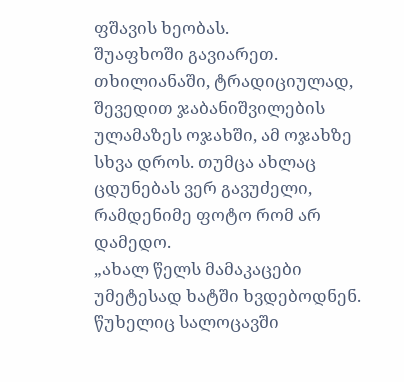ფშავის ხეობას.
შუაფხოში გავიარეთ. თხილიანაში, ტრადიციულად, შევედით ჯაბანიშვილების ულამაზეს ოჯახში, ამ ოჯახზე სხვა დროს. თუმცა ახლაც ცდუნებას ვერ გავუძელი, რამდენიმე ფოტო რომ არ დამედო.
„ახალ წელს მამაკაცები უმეტესად ხატში ხვდებოდნენ. წუხელიც სალოცავში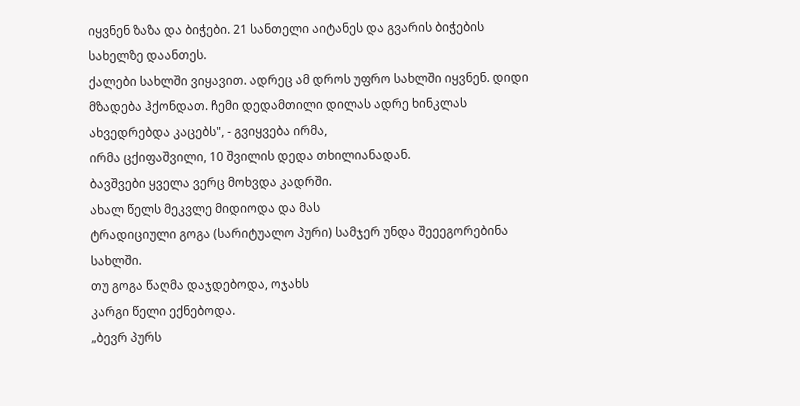იყვნენ ზაზა და ბიჭები. 21 სანთელი აიტანეს და გვარის ბიჭების სახელზე დაანთეს.
ქალები სახლში ვიყავით. ადრეც ამ დროს უფრო სახლში იყვნენ. დიდი მზადება ჰქონდათ. ჩემი დედამთილი დილას ადრე ხინკლას
ახვედრებდა კაცებს", - გვიყვება ირმა,
ირმა ცქიფაშვილი, 10 შვილის დედა თხილიანადან.
ბავშვები ყველა ვერც მოხვდა კადრში.
ახალ წელს მეკვლე მიდიოდა და მას
ტრადიციული გოგა (სარიტუალო პური) სამჯერ უნდა შეეეგორებინა სახლში.
თუ გოგა წაღმა დაჯდებოდა, ოჯახს
კარგი წელი ექნებოდა.
„ბევრ პურს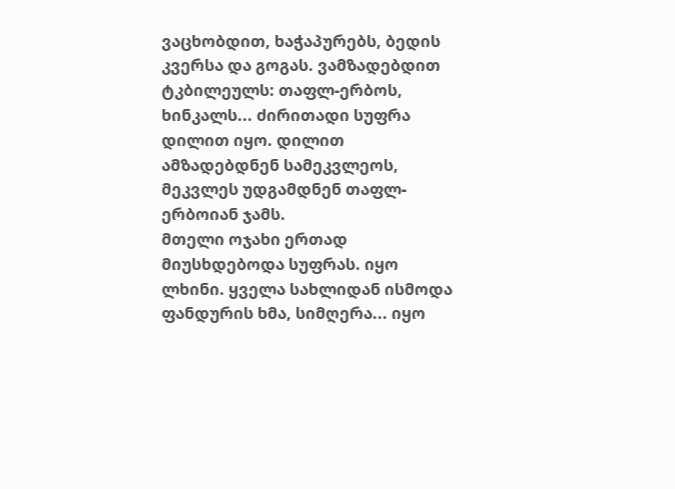ვაცხობდით, ხაჭაპურებს, ბედის კვერსა და გოგას. ვამზადებდით ტკბილეულს: თაფლ-ერბოს, ხინკალს... ძირითადი სუფრა დილით იყო. დილით ამზადებდნენ სამეკვლეოს, მეკვლეს უდგამდნენ თაფლ-ერბოიან ჯამს.
მთელი ოჯახი ერთად მიუსხდებოდა სუფრას. იყო ლხინი. ყველა სახლიდან ისმოდა ფანდურის ხმა, სიმღერა... იყო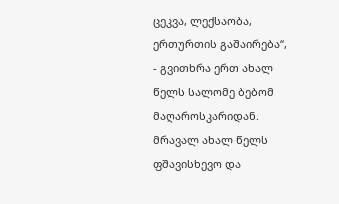ცეკვა, ლექსაობა,
ერთურთის გაშაირება“, - გვითხრა ერთ ახალ წელს სალომე ბებომ მაღაროსკარიდან.
მრავალ ახალ წელს ფშავისხევო და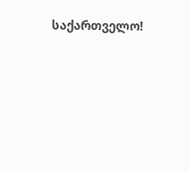საქართველო!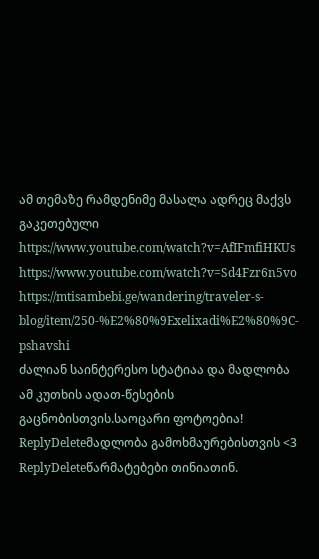ამ თემაზე რამდენიმე მასალა ადრეც მაქვს გაკეთებული
https://www.youtube.com/watch?v=AfIFmfiHKUs
https://www.youtube.com/watch?v=Sd4Fzr6n5vo
https://mtisambebi.ge/wandering/traveler-s-blog/item/250-%E2%80%9Exelixadi%E2%80%9C-pshavshi
ძალიან საინტერესო სტატიაა და მადლობა ამ კუთხის ადათ-წესების გაცნობისთვის.საოცარი ფოტოებია!
ReplyDeleteმადლობა გამოხმაურებისთვის <3
ReplyDeleteწარმატებები თინიათინ.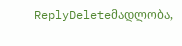ReplyDeleteმადლობა,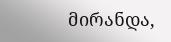მირანდა,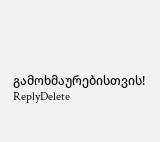გამოხმაურებისთვის!
ReplyDelete